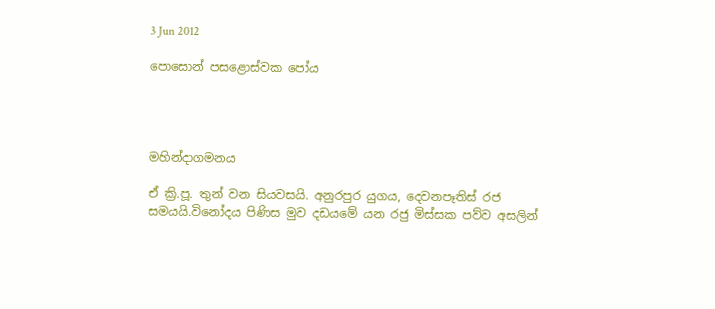3 Jun 2012

පොසොන් පසළොස්වක පෝය




මහින්දාගමනය

ඒ ක්‍රි.පූ. තුන් වන සියවසයි. අනුරපුර යුගය, දෙවනපෑතිස් රජ සමයයි.විනෝදය පිණිස මුව දඩයමේ යන රජු මිස්සක පව්ව අසලින්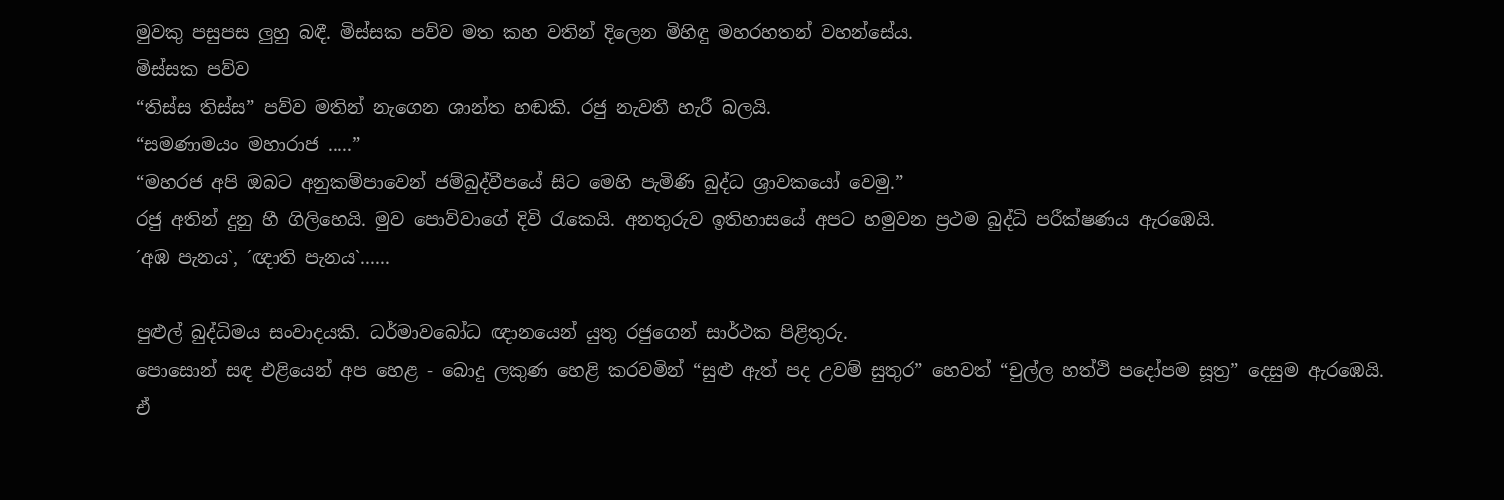මුවකු පසුපස ලුහු බඳී. මිස්සක පව්ව මත කහ වතින් දිලෙන මිහිඳු මහරහතන් වහන්සේය.
මිස්සක පව්ව
“තිස්ස තිස්ස” පව්ව මතින් නැගෙන ශාන්ත හඬකි. රජු නැවතී හැරී බලයි.
“සමණාමයං මහාරාජ .....”
“මහරජ අපි ඔබට අනුකම්පාවෙන් ජම්බුද්වීපයේ සිට මෙහි පැමිණි බුද්ධ ශ්‍රාවකයෝ වෙමු.”
රජු අතින් දුනු හී ගිලිහෙයි. මුව පොව්වාගේ දිවි රැකෙයි. අනතුරුව ඉතිහාසයේ අපට හමුවන ප්‍රථම බුද්ධි පරීක්ෂණය ඇරඹෙයි.
´අඹ පැනය`, ´ඥාති පැනය`......

පුළුල් බුද්ධිමය සංවාදයකි. ධර්මාවබෝධ ඥානයෙන් යුතු රජුගෙන් සාර්ථක පිළිතුරු.
පොසොන් සඳ එළියෙන් අප හෙළ - බොදු ලකුණ හෙළි කරවමින් “සුළු ඇත් පද උවම් සුතුර” හෙවත් “චුල්ල හත්ථි පදෝපම සූත්‍ර” දෙසුම ඇරඹෙයි.
ඒ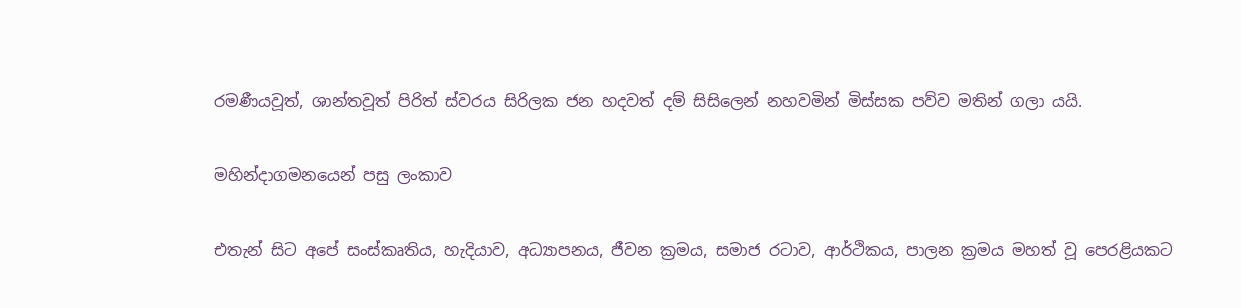රමණීයවූත්, ශාන්තවූත් පිරිත් ස්වරය සිරිලක ජන හදවත් දම් සිසිලෙන් නහවමින් මිස්සක පව්ව මතින් ගලා යයි.

මහින්දාගමනයෙන් පසු ලංකාව

එතැන් සිට අපේ සංස්කෘතිය, හැදියාව, අධ්‍යාපනය, ජීවන ක්‍රමය, සමාජ රටාව, ආර්ථිකය, පාලන ක්‍රමය මහත් වූ පෙරළියකට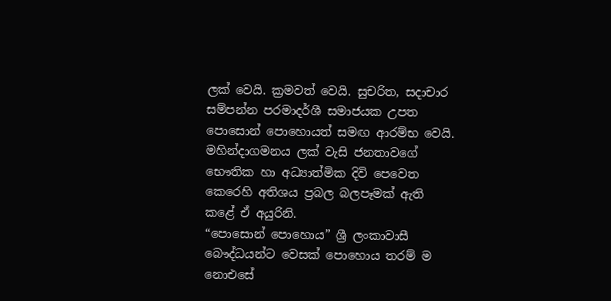ලක් වෙයි. ක්‍රමවත් වෙයි. සුචරිත, සදාචාර සම්පන්න පරමාදර්ශී සමාජයක උපත පොසොන් පොහොයත් සමඟ ආරම්භ වෙයි.
මහින්දාගමනය ලක් වැසි ජනතාවගේ භෞතික හා අධ්‍යාත්මික දිවි පෙවෙත කෙරෙහි අතිශය ප්‍රබල බලපෑමක් ඇති කළේ ඒ අයුරිනි.
“පොසොන් පොහොය” ශ්‍රී ලංකාවාසී බෞද්ධයන්ට වෙසක් පොහොය තරම් ම නොඑසේ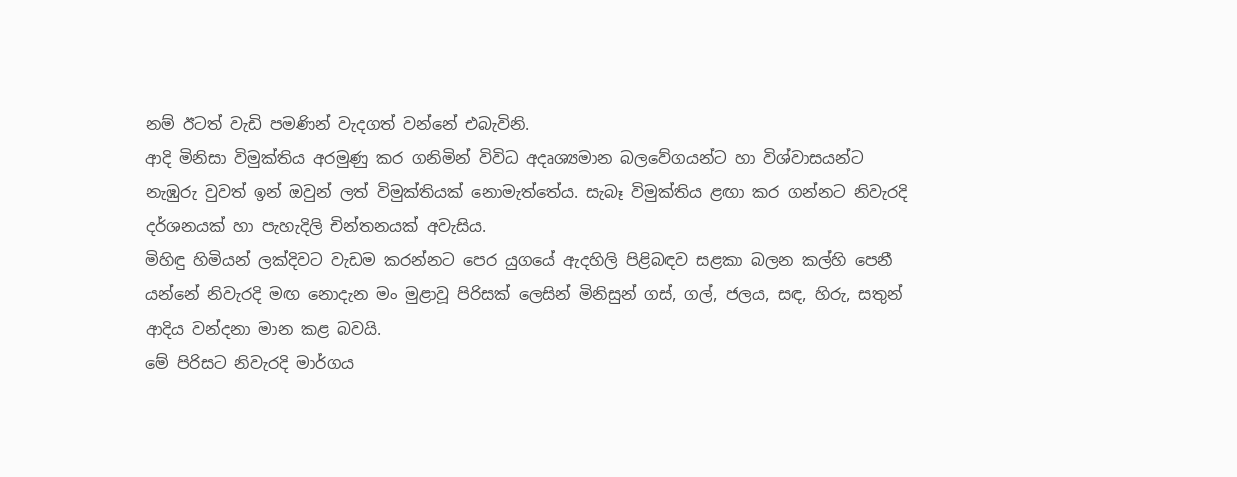නම් ඊටත් වැඩි පමණින් වැදගත් වන්නේ එබැවිනි.
ආදි මිනිසා විමුක්තිය අරමුණු කර ගනිමින් විවිධ අදෘශ්‍යමාන බලවේගයන්ට හා විශ්වාසයන්ට නැඹුරු වුවත් ඉන් ඔවුන් ලත් විමුක්තියක් නොමැත්තේය. සැබෑ විමුක්තිය ළඟා කර ගන්නට නිවැරදි දර්ශනයක් හා පැහැදිලි චින්තනයක් අවැසිය.
මිහිඳු හිමියන් ලක්දිවට වැඩම කරන්නට පෙර යුගයේ ඇදහිලි පිළිබඳව සළකා බලන කල්හි පෙනී යන්නේ නිවැරදි මඟ නොදැන මං මුළාවූ පිරිසක් ලෙසින් මිනිසුන් ගස්, ගල්, ජලය, සඳ, හිරු, සතුන් ආදිය වන්දනා මාන කළ බවයි.
මේ පිරිසට නිවැරදි මාර්ගය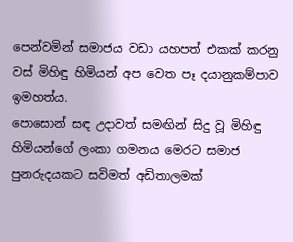පෙන්වමින් සමාජය වඩා යහපත් එකක් කරනු වස් මිහිඳු හිමියන් අප වෙත පෑ දයානුකම්පාව ඉමහත්ය.
පොසොන් සඳ උදාවත් සමඟින් සිදු වූ මිහිඳු හිමියන්ගේ ලංකා ගමනය මෙරට සමාජ පුනරුදයකට සවිමත් අඩිතාලමක්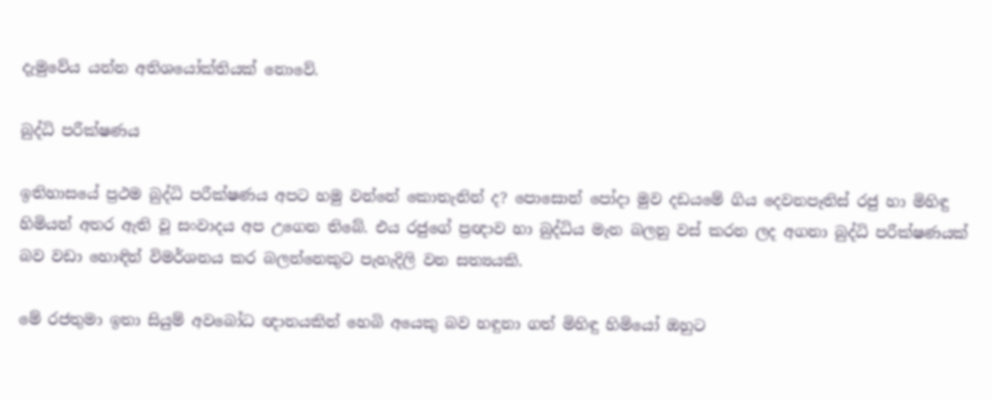දැමුවේය යන්න අතිශයෝක්තියක් නොවේ.

බුද්ධි පරීක්ෂණය

ඉතිහාසයේ ප්‍රථම බුද්ධි පරීක්ෂණය අපට හමු වන්නේ කොතැනින් ද? පොසොන් පෝදා මුව දඩයමේ ගිය දෙවනපෑතිස් රජු හා මිහිඳු හිමියන් අතර ඇති වූ සංවාදය අප උගෙන තිබේ. එය රජුගේ ප්‍රඥාව හා බුද්ධිය මැන බලනු වස් කරන ලද අගනා බුද්ධි පරීක්ෂණයක් බව වඩා හොඳින් විමර්ශනය කර බලන්නෙකුට පැහැදිලි වන සත්‍යයකි.

මේ රජතුමා ඉතා සියුම් අවබෝධ ඥානයකින් හෙබි අයෙකු බව හඳුනා ගත් මිහිඳු හිමියෝ ඔහුට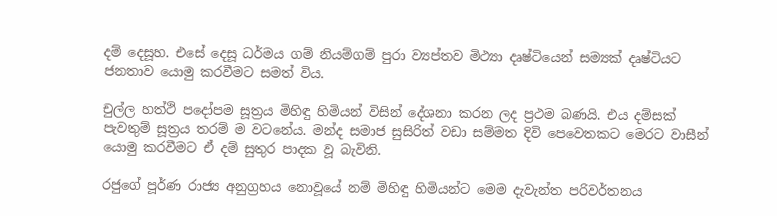දම් දෙසූහ. එසේ දෙසූ ධර්මය ගම් නියම්ගම් පුරා ව්‍යප්තව මිථ්‍යා දෘෂ්ටියෙන් සම්‍යක් දෘෂ්ටියට ජනතාව යොමු කරවීමට සමත් විය.

චුල්ල හත්ථි පදෝපම සූත්‍රය මිහිඳු හිමියන් විසින් දේශනා කරන ලද ප්‍රථම බණයි. එය දම්සක් පැවතුම් සූත්‍රය තරම් ම වටනේය. මන්ද සමාජ සුසිරිත් වඩා සම්මත දිවි පෙවෙතකට මෙරට වාසීන් යොමු කරවීමට ඒ දම් සුතුර පාදක වූ බැවිනි.

රජුගේ පූර්ණ රාජ්‍ය අනුග්‍රහය නොවූයේ නම් මිහිඳු හිමියන්ට මෙම දැවැන්ත පරිවර්තනය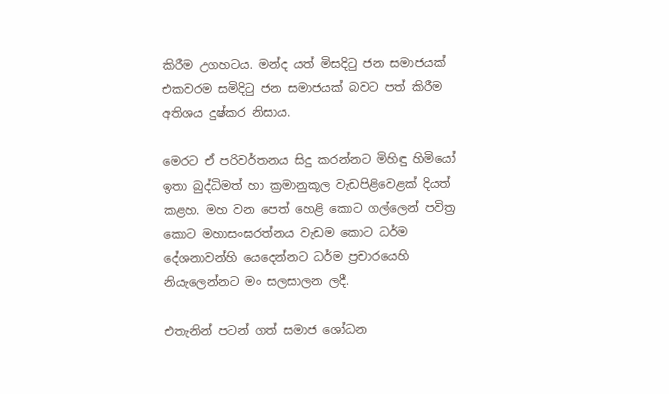කිරීම උගහටය. මන්ද යත් මිසදිටු ජන සමාජයක් එකවරම සමිදිටු ජන සමාජයක් බවට පත් කිරීම අතිශය දුෂ්කර නිසාය.

මෙරට ඒ පරිවර්තනය සිදු කරන්නට මිහිඳු හිමියෝ ඉතා බුද්ධිමත් හා ක්‍රමානුකූල වැඩපිළිවෙළක් දියත් කළහ. මහ වන පෙත් හෙළි කොට ගල්ලෙන් පවිත්‍ර කොට මහාසංඝරත්නය වැඩම කොට ධර්ම දේශනාවන්හි යෙදෙන්නට ධර්ම ප්‍රචාරයෙහි නියැලෙන්නට මං සලසාලන ලදී.

එතැනින් පටන් ගත් සමාජ ශෝධන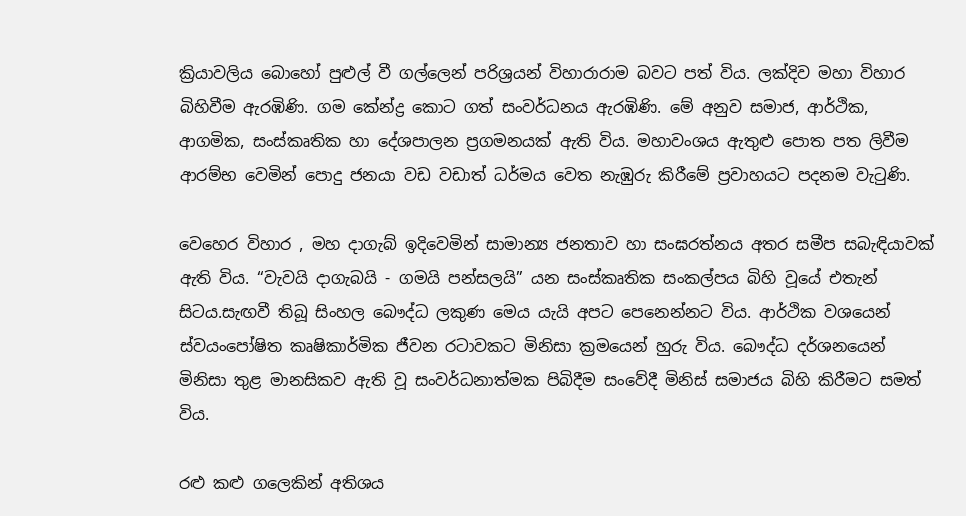ක්‍රියාවලිය බොහෝ පුළුල් වී ගල්ලෙන් පරිශ්‍රයන් විහාරාරාම බවට පත් විය. ලක්දිව මහා විහාර බිහිවීම ඇරඹිණි. ගම කේන්ද්‍ර කොට ගත් සංවර්ධනය ඇරඹිණි. මේ අනුව සමාජ, ආර්ථික, ආගමික, සංස්කෘතික හා දේශපාලන ප්‍රගමනයක් ඇති විය. මහාවංශය ඇතුළු පොත පත ලිවීම ආරම්භ වෙමින් පොදු ජනයා වඩ වඩාත් ධර්මය වෙත නැඹුරු කිරීමේ ප්‍රවාහයට පදනම වැටුණි.

වෙහෙර විහාර , මහ දාගැබ් ඉදිවෙමින් සාමාන්‍ය ජනතාව හා සංඝරත්නය අතර සමීප සබැඳියාවක් ඇති විය. “වැවයි දාගැබයි - ගමයි පන්සලයි” යන සංස්කෘතික සංකල්පය බිහි වූයේ එතැන් සිටය.සැඟවී තිබූ සිංහල බෞද්ධ ලකුණ මෙය යැයි අපට පෙනෙන්නට විය. ආර්ථික වශයෙන් ස්වයංපෝෂිත කෘෂිකාර්මික ජීවන රටාවකට මිනිසා ක්‍රමයෙන් හුරු විය. බෞද්ධ දර්ශනයෙන් මිනිසා තුළ මානසිකව ඇති වූ සංවර්ධනාත්මක පිබිදීම සංවේදී මිනිස් සමාජය බිහි කිරීමට සමත් විය.

රළු කළු ගලෙකින් අතිශය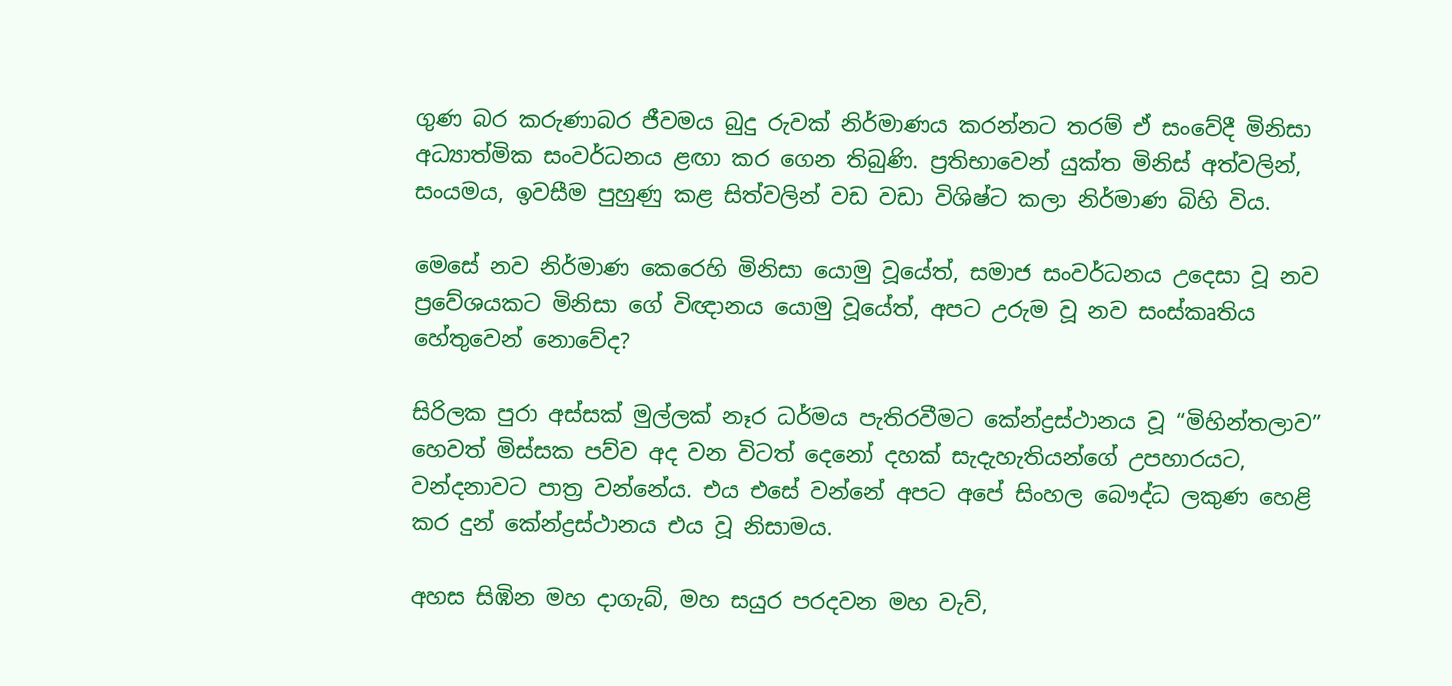ගුණ බර කරුණාබර ජීවමය බුදු රුවක් නිර්මාණය කරන්නට තරම් ඒ සංවේදී මිනිසා අධ්‍යාත්මික සංවර්ධනය ළඟා කර ගෙන තිබුණි. ප්‍රතිභාවෙන් යුක්ත මිනිස් අත්වලින්, සංයමය, ඉවසීම පුහුණු කළ සිත්වලින් වඩ වඩා විශිෂ්ට කලා නිර්මාණ බිහි විය.

මෙසේ නව නිර්මාණ කෙරෙහි මිනිසා යොමු වූයේත්, සමාජ සංවර්ධනය උදෙසා වූ නව ප්‍රවේශයකට මිනිසා ගේ විඥානය යොමු වූයේත්, අපට උරුම වූ නව සංස්කෘතිය හේතුවෙන් නොවේද?

සිරිලක පුරා අස්සක් මුල්ලක් නෑර ධර්මය පැතිරවීමට කේන්ද්‍රස්ථානය වූ “මිහින්තලාව” හෙවත් මිස්සක පව්ව අද වන විටත් දෙනෝ දහක් සැදැහැතියන්ගේ උපහාරයට, වන්දනාවට පාත්‍ර වන්නේය. එය එසේ වන්නේ අපට අපේ සිංහල බෞද්ධ ලකුණ හෙළි කර දුන් කේන්ද්‍රස්ථානය එය වූ නිසාමය.

අහස සිඹින මහ දාගැබ්, මහ සයුර පරදවන මහ වැව්,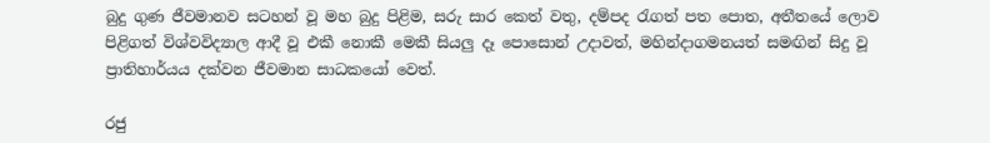බුදු ගුණ ජීවමානව සටහන් වූ මහ බුදු පිළිම, සරු සාර කෙත් වතු, දම්පද රැගත් පත පොත, අතීතයේ ලොව පිළිගත් විශ්වවිද්‍යාල ආදී වූ එකී නොකී මෙකී සියලු දෑ පොසොන් උදාවත්, මහින්දාගමනයත් සමඟින් සිදු වූ ප්‍රාතිහාර්යය දක්වන ජීවමාන සාධකයෝ වෙත්.

රජු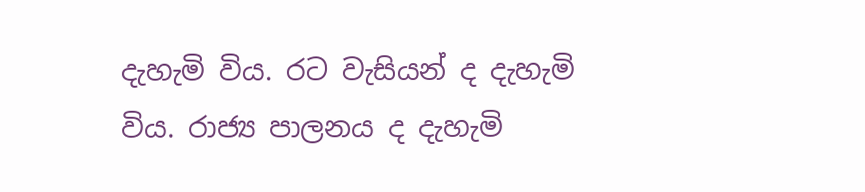දැහැමි විය. රට වැසියන් ද දැහැමි විය. රාජ්‍ය පාලනය ද දැහැමි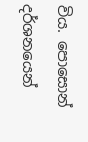විය. පොසොන් දර්ශනයෙන්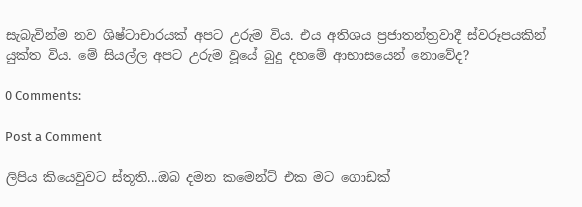සැබැවින්ම නව ශිෂ්ටාචාරයක් අපට උරුම විය. එය අතිශය ප්‍රජාතන්ත්‍රවාදී ස්වරූපයකින් යුක්ත විය. මේ සියල්ල අපට උරුම වූයේ බුදු දහමේ ආභාසයෙන් නොවේද?

0 Comments:

Post a Comment

ලිපිය කියෙවුවට ස්තූති...ඔබ දමන කමෙන්ට් එක මට ගොඩක්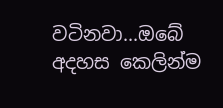වටිනවා...ඔබේ අදහස කෙලින්ම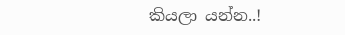කියලා යන්න..!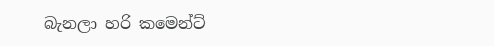බැනලා හරි කමෙන්ට්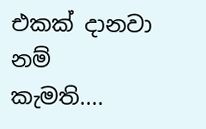එකක් දානවා නම් කැමති....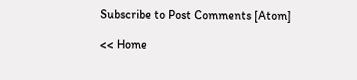Subscribe to Post Comments [Atom]

<< Home